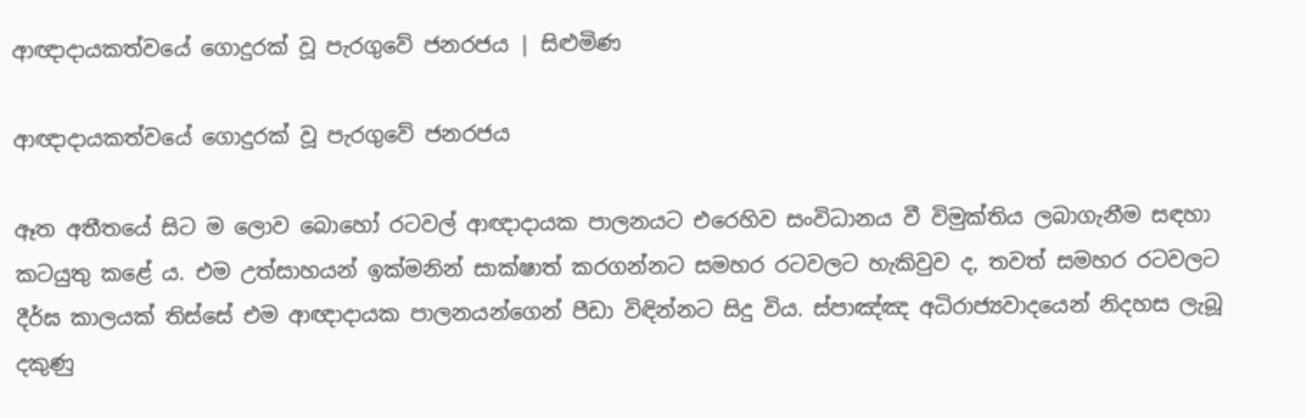ආඥාදායකත්වයේ ගොදුරක් වූ පැරගුවේ ජනරජය | සිළුමිණ

ආඥාදායකත්වයේ ගොදුරක් වූ පැරගුවේ ජනරජය

ඈත අතීතයේ සිට ම ලොව බොහෝ රටවල් ආඥාදායක පාලනයට එරෙහිව සංවිධානය වී විමුක්තිය ලබාගැනීම සඳහා කටයුතු කළේ ය. එම උත්සාහයන් ඉක්මනින් සාක්ෂාත් කරගන්නට සමහර රටවලට හැකිවුව ද, තවත් සමහර රටවලට දීර්ඝ කාලයක් තිස්සේ එම ආඥාදායක පාලනයන්ගෙන් පීඩා විඳින්නට සිදු විය. ස්පාඤ්ඤ අධිරාජ්‍යවාදයෙන් නිදහස ලැබූ දකුණු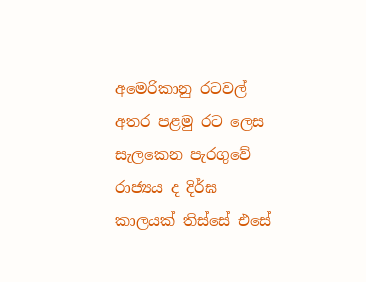අමෙරිකානු රටවල් අතර පළමු රට ලෙස සැලකෙන පැරගුවේ රාජ්‍යය ද දිර්ඝ කාලයක් තිස්සේ එසේ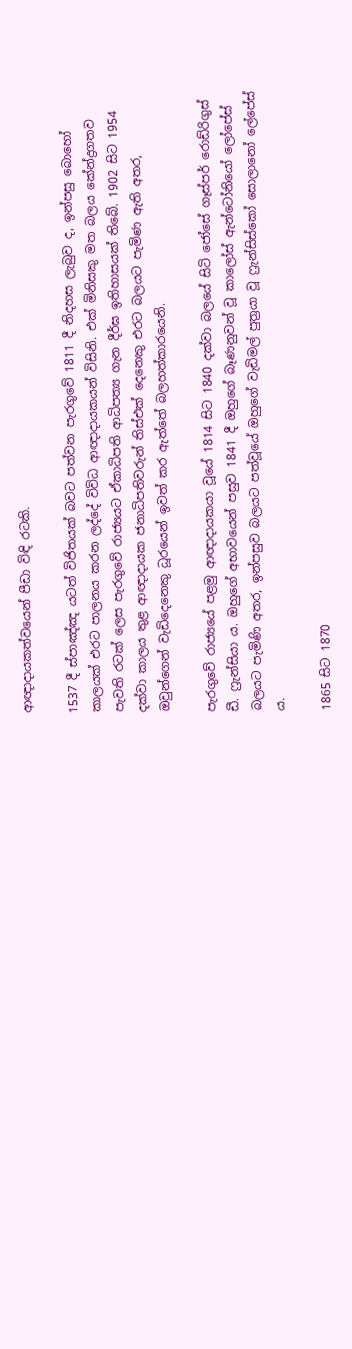ආඥාදායකත්වයෙන් පීඩා විඳි රටකි.

1537 දී ස්පාඤ්ඤ යටත් විජිතයක් බවට පත්වන පැරගුවේ 1811 දී නිදහස ලැබුව ද, ඉන්පසු බොහෝ කාලයක් එරට පාලනය කරන ලද්දේ විවිධ ආඥාදායකයන් විසිනි. එක් මිනිසකු මත බලය කේන්ද්‍රගතව පැවති රටක් ලෙස පැරගුවේ රාජ්‍යයට ඒකාධිපති ආධිපත්‍ය ගැන දීර්ඝ ඉතිහාසයක් තිබේ. 1902 සිට 1954 දක්වා කාලය තුළ ආඥාදායක ජනාධිපතිවරුන් තිස්එක් දෙනෙකු එරට බලයට පැමිණ ඇති අතර, ඔවුන්ගෙන් වැඩිදෙනෙකු ධූරයෙන් ඉවත් කර ඇත්තේ බලහත්කාරයෙනි.

පැරගුවේ රාජ්‍යයේ පළමු ආඥාදායකයා වූයේ 1814 සිට 1840 දක්වා බලයේ සිටි ජෝසේ ගෑස්පර් රොඩ්රිගුස් ඩී. ෆ්‍රැන්සියා ය. ඔහුගේ අභාවයෙන් පසුව 1841 දී ඔහුගේ බෑණනුවන් වූ කාලෝස් ඇන්ටෝනියෝ ලෝපේස් බලයට පැමිණි අතර, ඉන්පසුව බලයට පත්වූයේ ඔහුගේ වැඩිමල් පුත්‍රයා වූ ෆ්‍රැන්සිස්කෝ සොලානෝ ලේපේස් ය.

1865 සිට 1870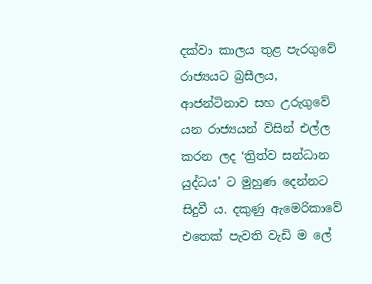දක්වා කාලය තුළ පැරගුවේ රාජ්‍යයට බ්‍රසීලය, ආජන්ටිනාව සහ උරුගුවේ යන රාජ්‍යයන් විසින් එල්ල කරන ලද ‘ත්‍රිත්ව සන්ධාන යුද්ධය’ ට මුහුණ දෙන්නට සිදුවී ය. දකුණු ඇමෙරිකාවේ එතෙක් පැවති වැඩි ම ලේ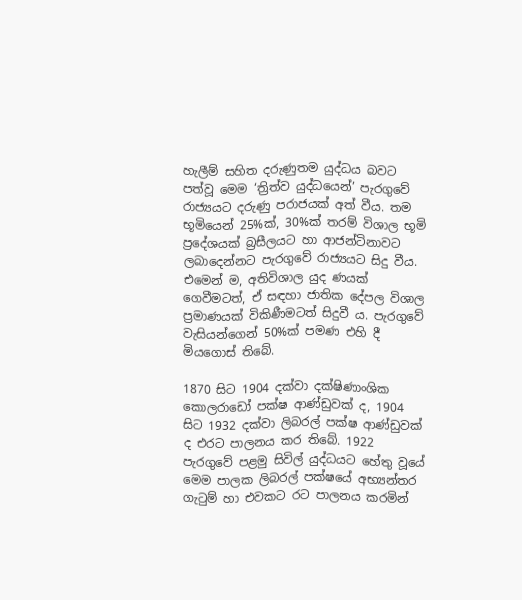හැලීම් සහිත දරුණුතම යුද්ධය බවට පත්වූ මෙම ‘ත්‍රිත්ව යුද්ධයෙන්’ පැරගුවේ රාජ්‍යයට දරුණු පරාජයක් අත් වීය. තම භූමියෙන් 25%ක්, 30%ක් තරම් විශාල භූමි ප්‍රදේශයක් බ්‍රසීලයට හා ආජන්ටිනාවට ලබාදෙන්නට පැරගුවේ රාජ්‍යයට සිදු වීය. එමෙන් ම, අතිවිශාල යුද ණයක් ගෙවීමටත්, ඒ සඳහා ජාතික දේපල විශාල ප්‍රමාණයක් විකිණීමටත් සිදුවී ය. පැරගුවේ වැසියන්ගෙන් 50%ක් පමණ එහි දී මියගොස් තිබේ.

1870 සිට 1904 දක්වා දක්ෂිණාංශික කොලරාඩෝ පක්ෂ ආණ්ඩුවක් ද, 1904 සිට 1932 දක්වා ලිබරල් පක්ෂ ආණ්ඩුවක් ද එරට පාලනය කර තිබේ. 1922 පැරගුවේ පළමු සිවිල් යුද්ධයට හේතු වූයේ මෙම පාලක ලිබරල් පක්ෂයේ අභ්‍යන්තර ගැටුම් හා එවකට රට පාලනය කරමින්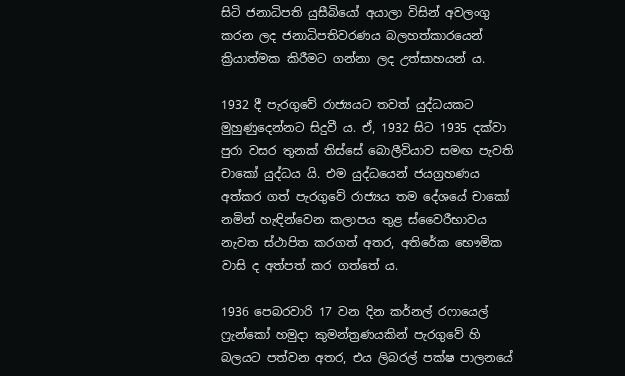සිටි ජනාධිපති යුසීබියෝ අයාලා විසින් අවලංගු කරන ලද ජනාධිපතිවරණය බලහත්කාරයෙන් ක්‍රියාත්මක කිරීමට ගන්නා ලද උත්සාහයන් ය.

1932 දී පැරගුවේ රාජ්‍යයට තවත් යුද්ධයකට මුහුණුදෙන්නට සිදුවී ය. ඒ, 1932 සිට 1935 දක්වා පුරා වසර තුනක් තිස්සේ බොලීවියාව සමඟ පැවති චාකෝ යුද්ධය යි. එම යුද්ධයෙන් ජයග්‍රහණය අත්කර ගත් පැරගුවේ රාජ්‍යය තම දේශයේ චාකෝ නමින් හැඳින්වෙන කලාපය තුළ ස්වෛරීභාවය නැවත ස්ථාපිත කරගත් අතර, අතිරේක භෞමික වාසි ද අත්පත් කර ගත්තේ ය.

1936 පෙබරවාරි 17 වන දින කර්නල් රෆායෙල් ෆ්‍රැන්කෝ හමුදා කුමන්ත්‍රණයකින් පැරගුවේ හි බලයට පත්වන අතර, එය ලිබරල් පක්ෂ පාලනයේ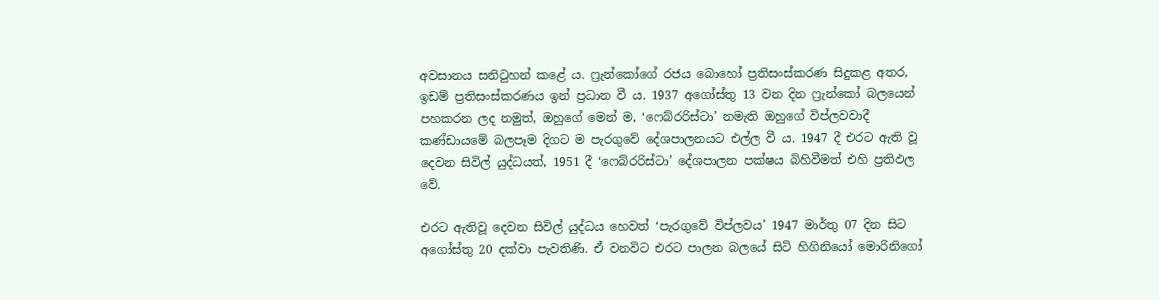අවසානය සනිටුහන් කළේ ය. ෆ්‍රැන්කෝගේ රජය බොහෝ ප්‍රතිසංස්කරණ සිදුකළ අතර, ඉඩම් ප්‍රතිසංස්කරණය ඉන් ප්‍රධාන වී ය. 1937 අගෝස්තු 13 වන දින ෆ්‍රැන්කෝ බලයෙන් පහකරන ලද නමුත්, ඔහුගේ මෙන් ම, ‘ෆෙබ්රරිස්ටා’ නමැති ඔහුගේ විප්ලවවාදී කණ්ඩායමේ බලපෑම දිගට ම පැරගුවේ දේශපාලනයට එල්ල වී ය. 1947 දී එරට ඇති වූ දෙවන සිවිල් යුද්ධයත්, 1951 දී ‘ෆෙබ්රරිස්ටා’ දේශපාලන පක්ෂය බිහිවීමත් එහි ප්‍රතිඵල වේ.

එරට ඇතිවූ දෙවන සිවිල් යුද්ධය හෙවත් ‘පැරගුවේ විප්ලවය’ 1947 මාර්තු 07 දින සිට අගෝස්තු 20 දක්වා පැවතිණි. ඒ වනවිට එරට පාලන බලයේ සිටි හිගිනියෝ මොරිනිගෝ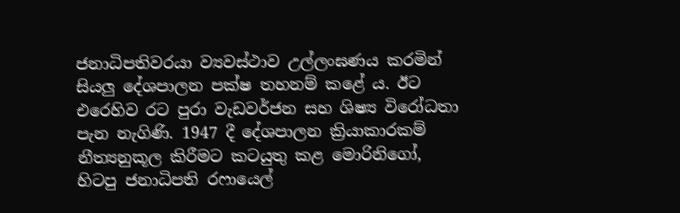ජනාධිපතිවරයා ව්‍යවස්ථාව උල්ලංඝණය කරමින් සියලු දේශපාලන පක්ෂ තහනම් කළේ ය. ඊට එරෙහිව රට පුරා වැඩවර්ජන සහ ශිෂ්‍ය විරෝධතා පැන නැගිණි. 1947 දී දේශපාලන ක්‍රියාකාරකම් නීත්‍යනුකූල කිරීමට කටයුතු කළ මොරිනිගෝ, හිටපු ජනාධිපති රෆායෙල්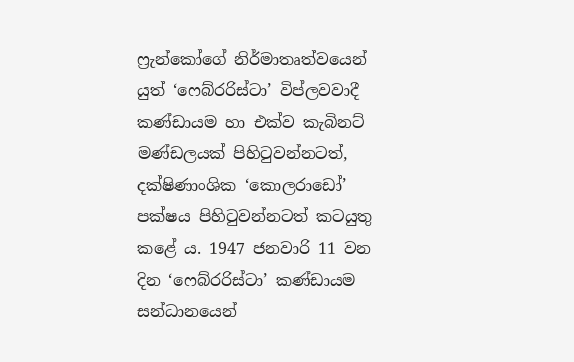ෆ්‍රැන්කෝගේ නිර්මාතෘත්වයෙන් යුත් ‘ෆෙබ්රරිස්ටා’ විප්ලවවාදී කණ්ඩායම හා එක්ව කැබිනට් මණ්ඩලයක් පිහිටුවන්නටත්, දක්ෂිණාංශික ‘කොලරාඩෝ’ පක්ෂය පිහිටුවන්නටත් කටයුතු කළේ ය. 1947 ජනවාරි 11 වන දින ‘ෆෙබ්රරිස්ටා’ කණ්ඩායම සන්ධානයෙන්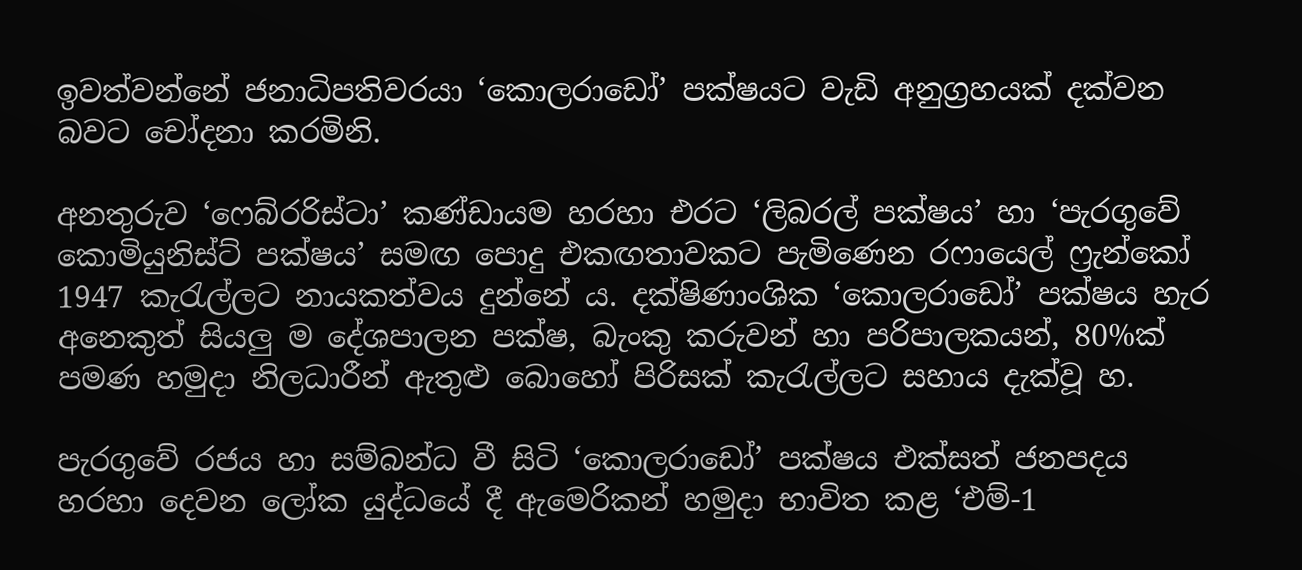ඉවත්වන්නේ ජනාධිපතිවරයා ‘කොලරාඩෝ’ පක්ෂයට වැඩි අනුග්‍රහයක් දක්වන බවට චෝදනා කරමිනි.

අනතුරුව ‘ෆෙබ්රරිස්ටා’ කණ්ඩායම හරහා එරට ‘ලිබරල් පක්ෂය’ හා ‘පැරගුවේ කොමියුනිස්ට් පක්ෂය’ සමඟ පොදු එකඟතාවකට පැමිණෙන රෆායෙල් ෆ්‍රැන්කෝ 1947 කැරැල්ලට නායකත්වය දුන්නේ ය. දක්ෂිණාංශික ‘කොලරාඩෝ’ පක්ෂය හැර අනෙකුත් සියලු ම දේශපාලන පක්ෂ, බැංකු කරුවන් හා පරිපාලකයන්, 80%ක් පමණ හමුදා නිලධාරීන් ඇතුළු බොහෝ පිරිසක් කැරැල්ලට සහාය දැක්වූ හ.

පැරගුවේ රජය හා සම්බන්ධ වී සිටි ‘කොලරාඩෝ’ පක්ෂය එක්සත් ජනපදය හරහා දෙවන ලෝක යුද්ධයේ දී ඇමෙරිකන් හමුදා භාවිත කළ ‘එම්-1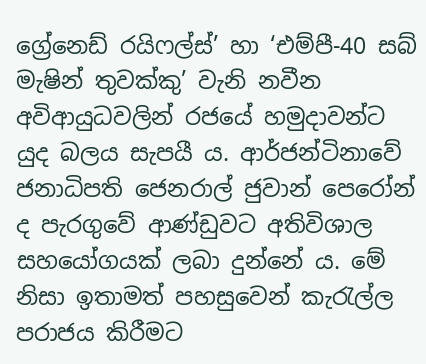ග්‍රේනෙඩ් රයිෆල්ස්’ හා ‘එම්පී-40 සබ් මැෂින් තුවක්කු’ වැනි නවීන අවිආයුධවලින් රජයේ හමුදාවන්ට යුද බලය සැපයී ය. ආර්ජන්ටිනාවේ ජනාධිපති ජෙනරාල් ජුවාන් පෙරෝන් ද පැරගුවේ ආණ්ඩුවට අතිවිශාල සහයෝගයක් ලබා දුන්නේ ය. මේ නිසා ඉතාමත් පහසුවෙන් කැරැල්ල පරාජය කිරීමට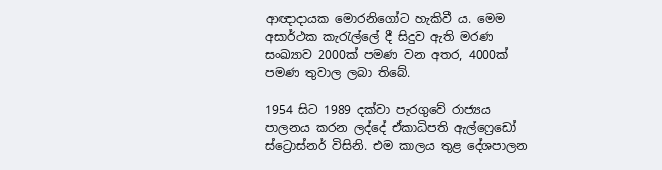ආඥාදායක මොරනිගෝට හැකිවී ය. මෙම අසාර්ථක කැරැල්ලේ දී සිදුව ඇති මරණ සංඛ්‍යාව 2000ක් පමණ වන අතර, 4000ක් පමණ තුවාල ලබා තිබේ.

1954 සිට 1989 දක්වා පැරගුවේ රාජ්‍යය පාලනය කරන ලද්දේ ඒකාධිපති ඇල්ෆ්‍රෙඩෝ ස්ට්‍රොස්නර් විසිනි. එම කාලය තුළ දේශපාලන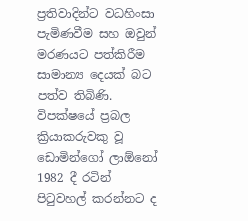ප්‍රතිවාදින්ට වධහිංසා පැමිණවීම සහ ඔවුන් මරණයට පත්කිරීම සාමාන්‍ය දෙයක් බට පත්ව තිබිණි. විපක්ෂයේ ප්‍රබල ක්‍රියාකරුවකු වූ ඩොමින්ගෝ ලාඕනෝ 1982 දී රටින් පිටුවහල් කරන්නට ද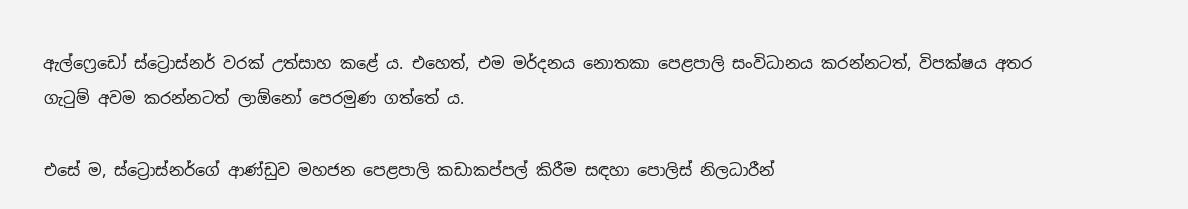ඇල්ෆ්‍රෙඩෝ ස්ට්‍රොස්නර් වරක් උත්සාහ කළේ ය. එහෙත්, එම මර්දනය නොතකා පෙළපාලි සංවිධානය කරන්නටත්, විපක්ෂය අතර ගැටුම් අවම කරන්නටත් ලාඕනෝ පෙරමුණ ගත්තේ ය.

එසේ ම, ස්ට්‍රොස්නර්ගේ ආණ්ඩුව මහජන පෙළපාලි කඩාකප්පල් කිරීම සඳහා පොලිස් නිලධාරීන්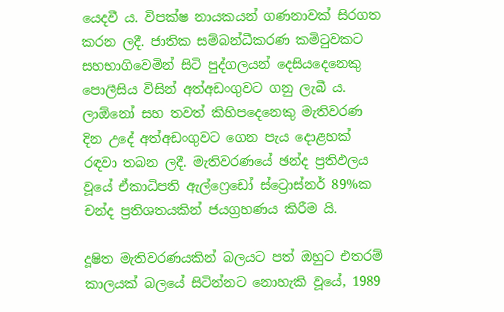යෙදවී ය. විපක්ෂ නායකයන් ගණනාවක් සිරගත කරන ලදී. ජාතික සම්බන්ධීකරණ කමිටුවකට සහභාගිවෙමින් සිටි පුද්ගලයන් දෙසියදෙනෙකු පොලීසිය විසින් අත්අඩංගුවට ගනු ලැබී ය. ලාඕනෝ සහ තවත් කිහිපදෙනෙකු මැතිවරණ දින උදේ අත්අඩංගුවට ගෙන පැය දොළහක් රඳවා තබන ලදී. මැතිවරණයේ ඡන්ද ප්‍රතිඵලය වූයේ ඒකාධිපති ඇල්ෆ්‍රෙඩෝ ස්ට්‍රොස්නර් 89%ක චන්ද ප්‍රතිශතයකින් ජයග්‍රහණය කිරීම යි.

දූෂිත මැතිවරණයකින් බලයට පත් ඔහුට එතරම් කාලයක් බලයේ සිටින්නට නොහැකි වූයේ, 1989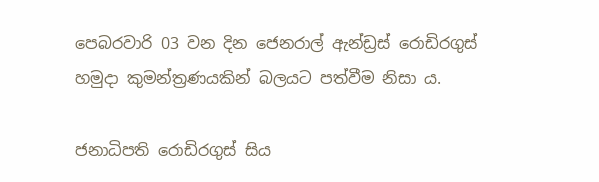පෙබරවාරි 03 වන දින ජෙනරාල් ඇන්ඩ්‍රස් රොඩිරගුස් හමුදා කුමන්ත්‍රණයකින් බලයට පත්වීම නිසා ය.

ජනාධිපති රොඩිරගුස් සිය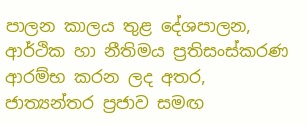පාලන කාලය තුළ දේශපාලන, ආර්ථික හා නීතිමය ප්‍රතිසංස්කරණ ආරම්භ කරන ලද අතර, ජාත්‍යන්තර ප්‍රජාව සමඟ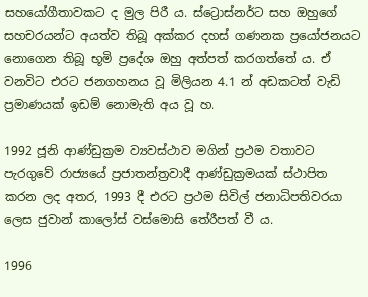සහයෝගීතාවකට ද මුල පිරී ය. ස්ට්‍රොස්නර්ට සහ ඔහුගේ සහචරයන්ට අයත්ව තිබූ අක්කර දහස් ගණනක ප්‍රයෝජනයට නොගෙන තිබූ භූමි ප්‍රදේශ ඔහු අත්පත් කරගත්තේ ය. ඒ වනවිට එරට ජනගහනය වූ මිලියන 4.1 න් අඩකටත් වැඩි ප්‍රමාණයක් ඉඩම් නොමැති අය වූ හ.

1992 ජූනි ආණ්ඩුක්‍රම ව්‍යවස්ථාව මගින් ප්‍රථම වතාවට පැරගුවේ රාජ්‍යයේ ප්‍රජාතන්ත්‍රවාදී ආණ්ඩුක්‍රමයක් ස්ථාපිත කරන ලද අතර, 1993 දී එරට ප්‍රථම සිවිල් ජනාධිපතිවරයා ලෙස ජුවාන් කාලෝස් වස්මොසි තේරීපත් වී ය.

1996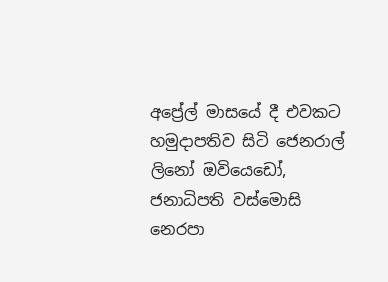අප්‍රේල් මාසයේ දී එවකට හමුදාපතිව සිටි ජෙනරාල් ලිනෝ ඔවියෙඩෝ, ජනාධිපති වස්මොසි නෙරපා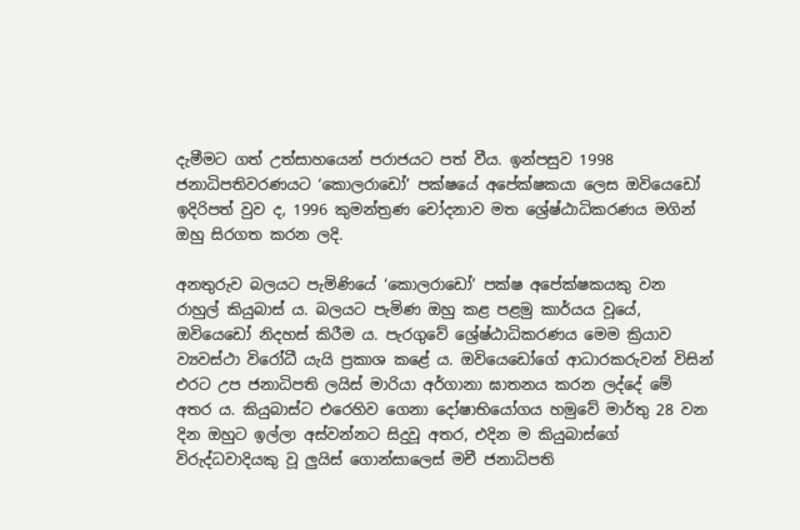දැමීමට ගත් උත්සාහයෙන් පරාජයට පත් වීය. ඉන්පසුව 1998 ජනාධිපතිවරණයට ‘කොලරාඩෝ’ පක්ෂයේ අපේක්ෂකයා ලෙස ඔවියෙඩෝ ඉදිරිපත් වුව ද, 1996 කුමන්ත්‍රණ චෝදනාව මත ශ්‍රේෂ්ඨාධිකරණය මගින් ඔහු සිරගත කරන ලදි.

අනතුරුව බලයට පැමිණියේ ‘කොලරාඩෝ’ පක්ෂ අපේක්ෂකයකු වන රාහුල් කියුබාස් ය. බලයට පැමිණ ඔහු කළ පළමු කාර්යය වූයේ, ඔවියෙඩෝ නිදහස් කිරීම ය. පැරගුවේ ශ්‍රේෂ්ඨාධිකරණය මෙම ක්‍රියාව ව්‍යවස්ථා විරෝධී යැයි ප්‍රකාශ කළේ ය. ඔවියෙඩෝගේ ආධාරකරුවන් විසින් එරට උප ජනාධිපති ලයිස් මාරියා අර්ගානා ඝාතනය කරන ලද්දේ මේ අතර ය. කියුබාස්ට එරෙහිව ගෙනා දෝෂාභියෝගය හමුවේ මාර්තු 28 වන දින ඔහුට ඉල්ලා අස්වන්නට සිදුවූ අතර, එදින ම කියුබාස්ගේ විරුද්ධවාදියකු වූ ලුයිස් ගොන්සාලෙස් මචී ජනාධිපති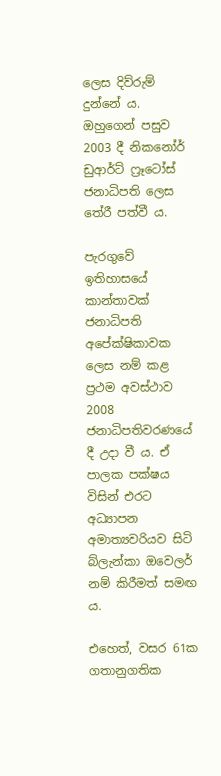ලෙස දිව්රුම් දුන්නේ ය. ඔහුගෙන් පසුව 2003 දී නිකනෝර් ඩුආර්ට් ෆ්‍රෑටෝස් ජනාධිපති ලෙස තේරී පත්වී ය.

පැරගුවේ ඉතිහාසයේ කාන්තාවක් ජනාධිපති අපේක්ෂිකාවක ලෙස නම් කළ ප්‍රථම අවස්ථාව 2008 ජනාධිපතිවරණයේ දී උදා වී ය. ඒ පාලක පක්ෂය විසින් එරට අධ්‍යාපන අමාත්‍යවරියව සිටි බ්ලැන්කා ඔවෙලර් නම් කිරීමත් සමඟ ය.

එහෙත්, වසර 61ක ගතානුගතික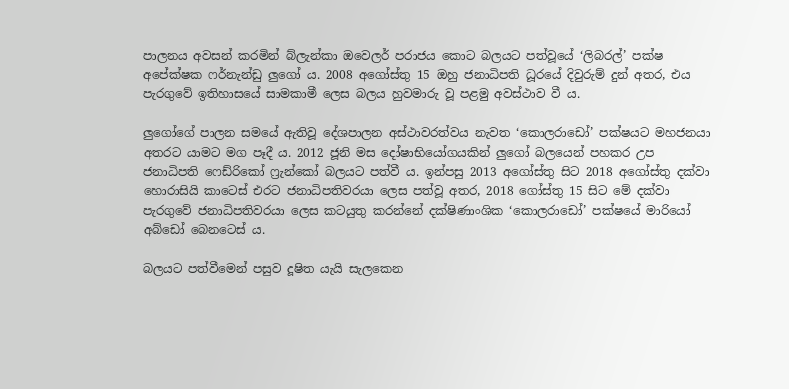පාලනය අවසන් කරමින් බ්ලැන්කා ඔවෙලර් පරාජය කොට බලයට පත්වූයේ ‘ලිබරල්’ පක්ෂ අපේක්ෂක ෆර්නැන්ඩු ලුගෝ ය. 2008 අගෝස්තු 15 ඔහු ජනාධිපති ධූරයේ දිවුරුම් දුන් අතර, එය පැරගුවේ ඉතිහාසයේ සාමකාමී ලෙස බලය හුවමාරු වූ පළමු අවස්ථාව වී ය.

ලුගෝගේ පාලන සමයේ ඇතිවූ දේශපාලන අස්ථාවරත්වය නැවත ‘කොලරාඩෝ’ පක්ෂයට මහජනයා අතරට යාමට මග පෑදී ය. 2012 ජූනි මස දෝෂාභියෝගයකින් ලුගෝ බලයෙන් පහකර උප ජනාධිපති ෆෙඩ්රිකෝ ෆ්‍රැන්කෝ බලයට පත්වී ය. ඉන්පසු 2013 අගෝස්තු සිට 2018 අගෝස්තු දක්වා හොරාසියි කාටෙස් එරට ජනාධිපතිවරයා ලෙස පත්වූ අතර, 2018 ගෝස්තු 15 සිට මේ දක්වා පැරගුවේ ජනාධිපතිවරයා ලෙස කටයුතු කරන්නේ දක්ෂිණාංශික ‘කොලරාඩෝ’ පක්ෂයේ මාරියෝ අබ්ඩෝ බෙනටෙස් ය.

බලයට පත්වීමෙන් පසුව දූෂිත යැයි සැලකෙන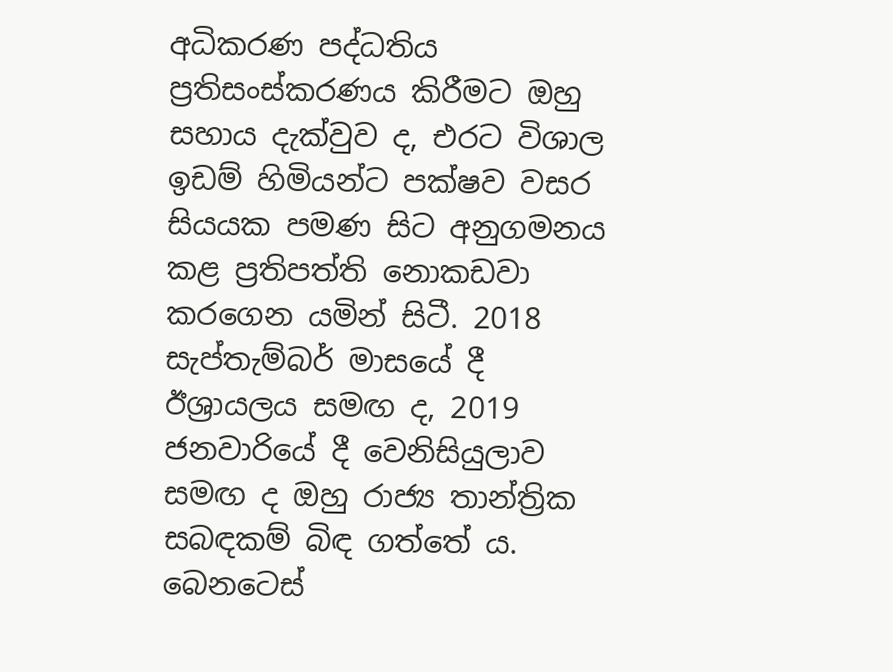අධිකරණ පද්ධතිය ප්‍රතිසංස්කරණය කිරීමට ඔහු සහාය දැක්වුව ද, එරට විශාල ඉඩම් හිමියන්ට පක්ෂව වසර සියයක පමණ සිට අනුගමනය කළ ප්‍රතිපත්ති නොකඩවා කරගෙන යමින් සිටී. 2018 සැප්තැම්බර් මාසයේ දී ඊශ්‍රායලය සමඟ ද, 2019 ජනවාරියේ දී වෙනිසියුලාව සමඟ ද ඔහු රාජ්‍ය තාන්ත්‍රික සබඳකම් බිඳ ගත්තේ ය. බෙනටෙස්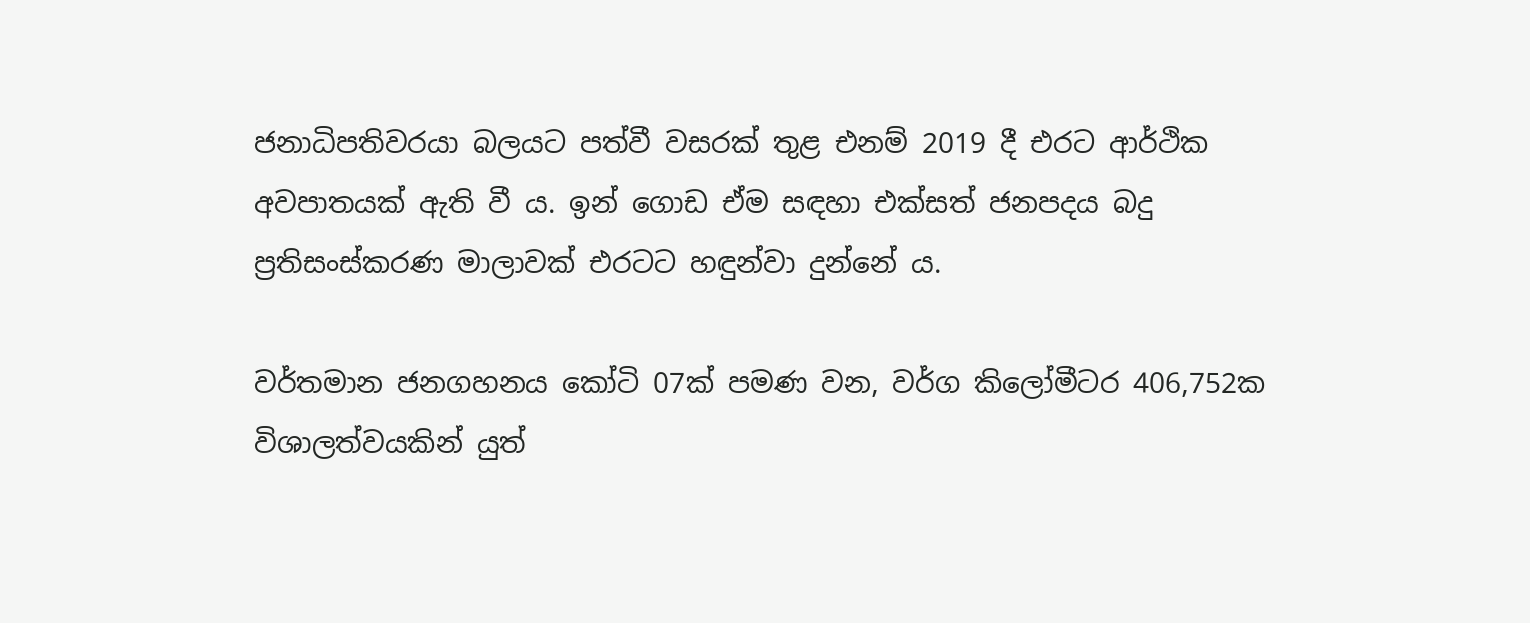ජනාධිපතිවරයා බලයට පත්වී වසරක් තුළ එනම් 2019 දී එරට ආර්ථික අවපාතයක් ඇති වී ය. ඉන් ගොඩ ඒම සඳහා එක්සත් ජනපදය බදු ප්‍රතිසංස්කරණ මාලාවක් එරටට හඳුන්වා දුන්නේ ය.

වර්තමාන ජනගහනය කෝටි 07ක් පමණ වන, වර්ග කිලෝමීටර 406,752ක විශාලත්වයකින් යුත්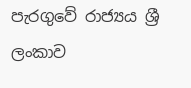පැරගුවේ රාජ්‍යය ශ්‍රී ලංකාව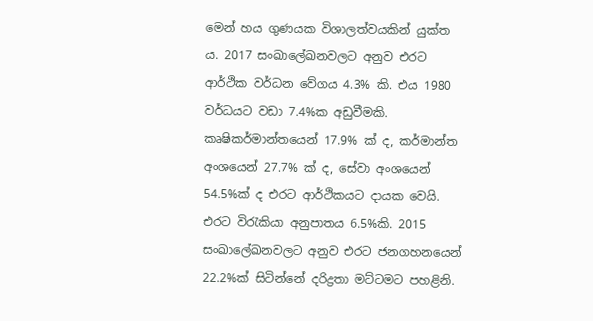මෙන් හය ගුණයක විශාලත්වයකින් යුක්ත ය. 2017 සංඛාලේඛනවලට අනුව එරට ආර්ථික වර්ධන වේගය 4.3% කි. එය 1980 වර්ධයට වඩා 7.4%ක අඩුවීමකි. කෘෂිකර්මාන්තයෙන් 17.9% ක් ද, කර්මාන්ත අංශයෙන් 27.7% ක් ද, සේවා අංශයෙන් 54.5%ක් ද එරට ආර්ථිකයට දායක වෙයි. එරට විරැකියා අනුපාතය 6.5%කි. 2015 සංඛාලේඛනවලට අනුව එරට ජනගහනයෙන් 22.2%ක් සිටින්නේ දරිද්‍රතා මට්ටමට පහළිනි.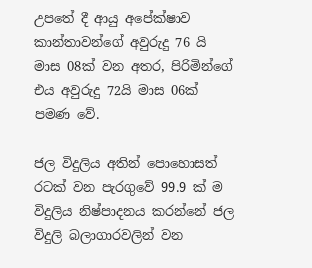උපතේ දී ආයු අපේක්ෂාව කාන්තාවන්ගේ අවුරුදු 76 යි මාස 08ක් වන අතර, පිරිමින්ගේ එය අවුරුදු 72යි මාස 06ක් පමණ වේ.

ජල විදුලිය අතින් පොහොසත් රටක් වන පැරගුවේ 99.9 ක් ම විදුලිය නිෂ්පාදනය කරන්නේ ජල විදුලි බලාගාරවලින් වන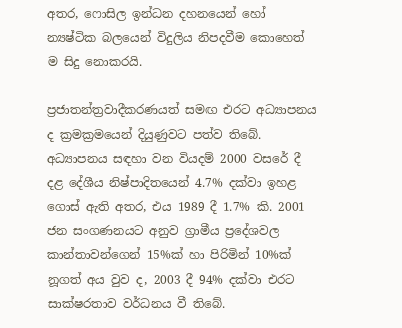අතර, ෆොසිල ඉන්ධන දහනයෙන් හෝ න්‍යෂ්ටික බලයෙන් විදුලිය නිපදවීම කොහෙත් ම සිදු නොකරයි.

ප්‍රජාතන්ත්‍රවාදීකරණයත් සමඟ එරට අධ්‍යාපනය ද ක්‍රමක්‍රමයෙන් දියුණුවට පත්ව තිබේ. අධ්‍යාපනය සඳහා වන වියදම් 2000 වසරේ දී දළ දේශීය නිෂ්පාදිතයෙන් 4.7% දක්වා ඉහළ ගොස් ඇති අතර, එය 1989 දී 1.7% කි. 2001 ජන සංගණනයට අනුව ග්‍රාමීය ප්‍රදේශවල කාන්තාවන්ගෙන් 15%ක් හා පිරිමින් 10%ක් නූගත් අය වුව ද, 2003 දී 94% දක්වා එරට සාක්ෂරතාව වර්ධනය වී තිබේ.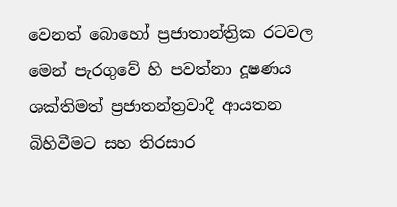වෙනත් බොහෝ ප්‍රජාතාන්ත්‍රික රටවල මෙන් පැරගුවේ හි පවත්නා දූෂණය ශක්තිමත් ප්‍රජාතන්ත්‍රවාදී ආයතන බිහිවීමට සහ තිරසාර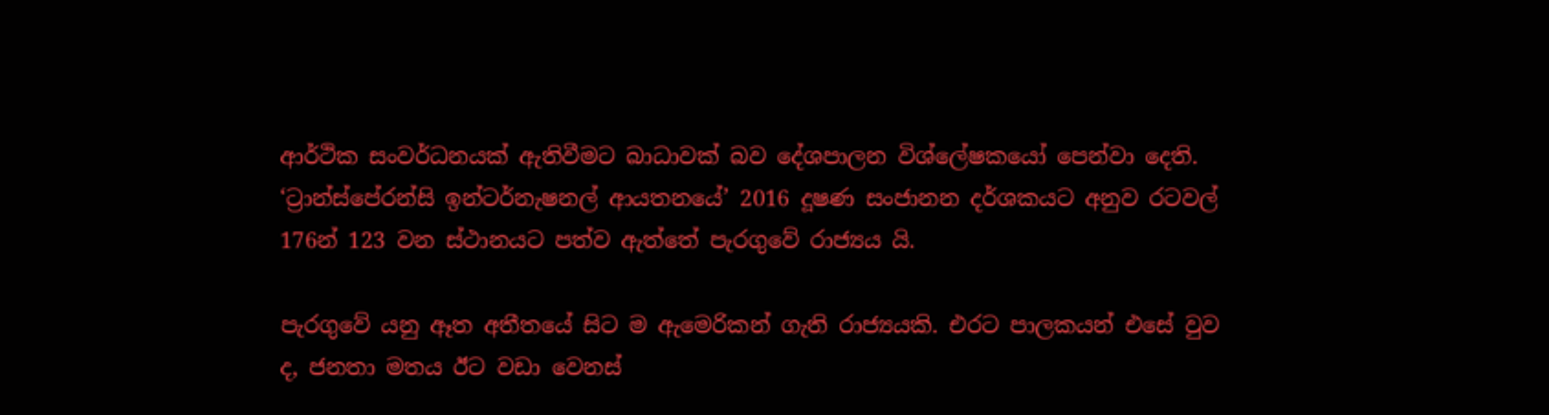ආර්ථික සංවර්ධනයක් ඇතිවීමට බාධාවක් බව දේශපාලන විශ්ලේෂකයෝ පෙන්වා දෙති. ‘ට්‍රාන්ස්පේරන්සි ඉන්ටර්නැෂනල් ආයතනයේ’ 2016 දූෂණ සංජානන දර්ශකයට අනුව රටවල් 176න් 123 වන ස්ථානයට පත්ව ඇත්තේ පැරගුවේ රාජ්‍යය යි.

පැරගුවේ යනු ඈත අතීතයේ සිට ම ඇමෙරිකන් ගැති රාජ්‍යයකි. එරට පාලකයන් එසේ වුව ද, ජනතා මතය ඊට වඩා වෙනස්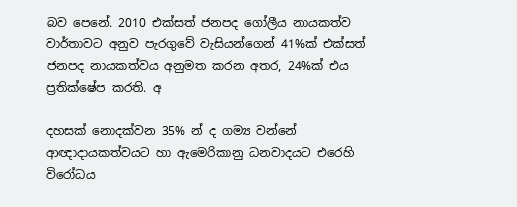බව පෙනේ. 2010 එක්සත් ජනපද ගෝලීය නායකත්ව වාර්තාවට අනුව පැරගුවේ වැසියන්ගෙන් 41%ක් එක්සත් ජනපද නායකත්වය අනුමත කරන අතර, 24%ක් එය ප්‍රතික්ෂේප කරති. අ

දහසක් නොදක්වන 35% න් ද ගම්‍ය වන්නේ ආඥාදායකත්වයට හා ඇමෙරිකානු ධනවාදයට එරෙහි විරෝධය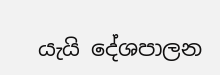යැයි දේශපාලන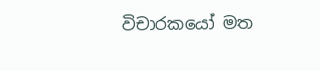විචාරකයෝ මත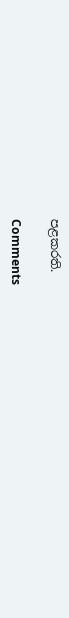පළකරති.

Comments